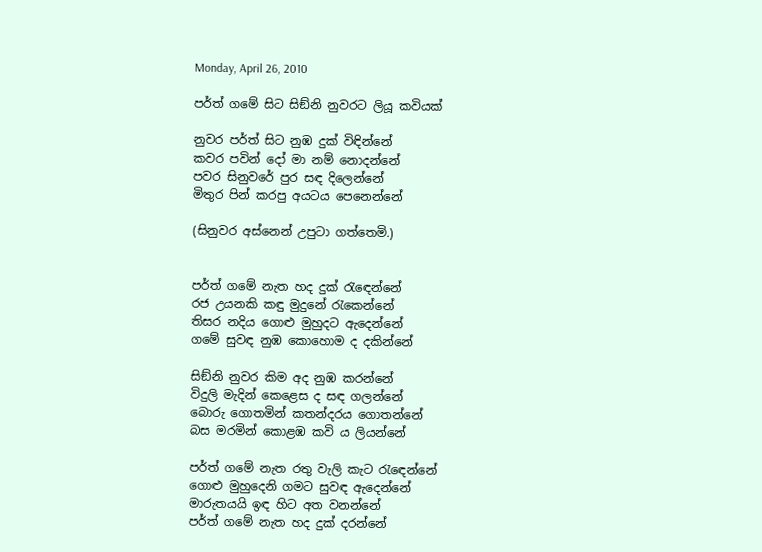Monday, April 26, 2010

පර්ත් ගමේ සිට සිඞ්නි නුවරට ලියූ කවියක්

නුවර පර්ත් සිට නුඹ දුක් විඳින්නේ
කවර පවින් දෝ මා නම් නොදන්නේ
පවර සිනුවරේ පුර සඳ දිලෙන්නේ
මිතුර පින් කරපු අයටය පෙනෙන්නේ

(සිනුවර අස්නෙන් උපුටා ගත්තෙමි.)


පර්ත් ගමේ නැත හද දුක් රැඳෙන්නේ
රජ උයනකි කඳු මුදුනේ රැකෙන්නේ
තිසර නදිය ගොළු මුහුදට ඇදෙන්නේ
ගමේ සුවඳ නුඹ කොහොම ද දකින්නේ

සිඞ්නි නුවර කිම අද නුඹ කරන්නේ
විදුලි මැදින් කෙළෙස ද සඳ ගලන්නේ
බොරු ගොතමින් කතන්දරය ගොතන්නේ
බස මරමින් කොළඹ කවි ය ලියන්නේ

පර්ත් ගමේ නැත රතු වැලි කැට රැඳෙන්නේ
ගොළු මුහුදෙනි ගමට සුවඳ ඇදෙන්නේ
මාරුතයයි ඉඳ හිට අත වනන්නේ
පර්ත් ගමේ නැත හද දුක් දරන්නේ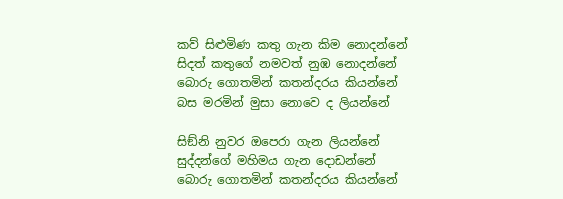කව් සිළුමිණ කතු ගැන කිම නොදන්නේ
සිදත් කතුගේ නමවත් නුඹ නොදන්නේ
බොරු ගොතමින් කතන්දරය කියන්නේ
බස මරමින් මුසා නොවෙ ද ලියන්නේ

සිඞ්නි නුවර ඔපෙරා ගැන ලියන්නේ
සුද්දන්ගේ මහිමය ගැන දොඩන්නේ
බොරු ගොතමින් කතන්දරය කියන්නේ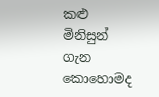කළු මිනිසුන් ගැන කොහොමද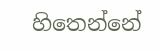හිතෙන්නේ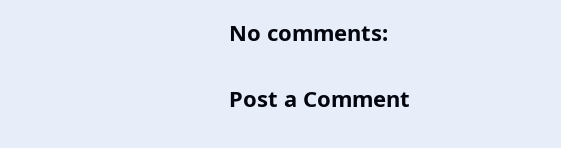No comments:

Post a Comment